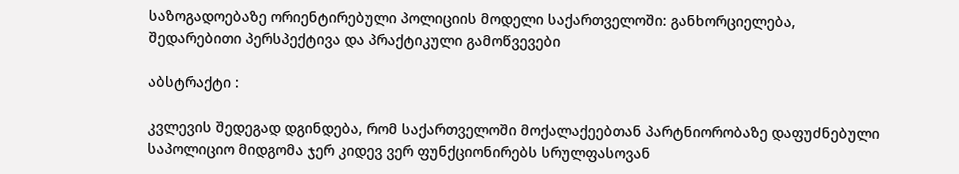საზოგადოებაზე ორიენტირებული პოლიციის მოდელი საქართველოში: განხორციელება, შედარებითი პერსპექტივა და პრაქტიკული გამოწვევები

აბსტრაქტი :

კვლევის შედეგად დგინდება, რომ საქართველოში მოქალაქეებთან პარტნიორობაზე დაფუძნებული საპოლიციო მიდგომა ჯერ კიდევ ვერ ფუნქციონირებს სრულფასოვან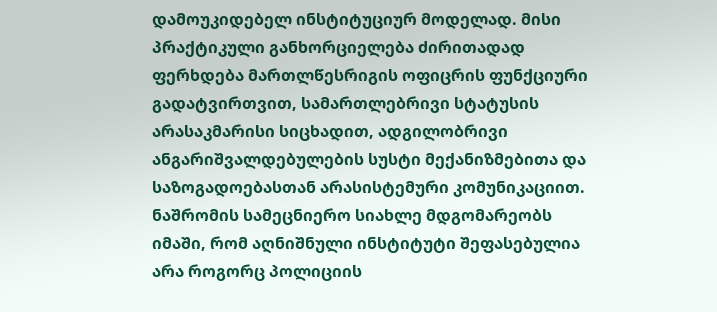დამოუკიდებელ ინსტიტუციურ მოდელად. მისი პრაქტიკული განხორციელება ძირითადად ფერხდება მართლწესრიგის ოფიცრის ფუნქციური გადატვირთვით, სამართლებრივი სტატუსის არასაკმარისი სიცხადით, ადგილობრივი ანგარიშვალდებულების სუსტი მექანიზმებითა და საზოგადოებასთან არასისტემური კომუნიკაციით.
ნაშრომის სამეცნიერო სიახლე მდგომარეობს იმაში, რომ აღნიშნული ინსტიტუტი შეფასებულია არა როგორც პოლიციის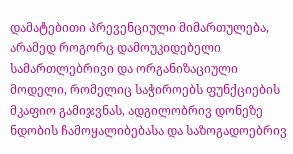დამატებითი პრევენციული მიმართულება, არამედ როგორც დამოუკიდებელი სამართლებრივი და ორგანიზაციული მოდელი, რომელიც საჭიროებს ფუნქციების მკაფიო გამიჯვნას, ადგილობრივ დონეზე ნდობის ჩამოყალიბებასა და საზოგადოებრივ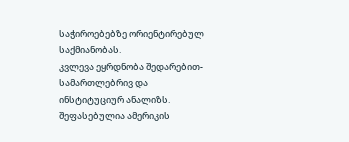საჭიროებებზე ორიენტირებულ საქმიანობას.
კვლევა ეყრდნობა შედარებით-სამართლებრივ და ინსტიტუციურ ანალიზს. შეფასებულია ამერიკის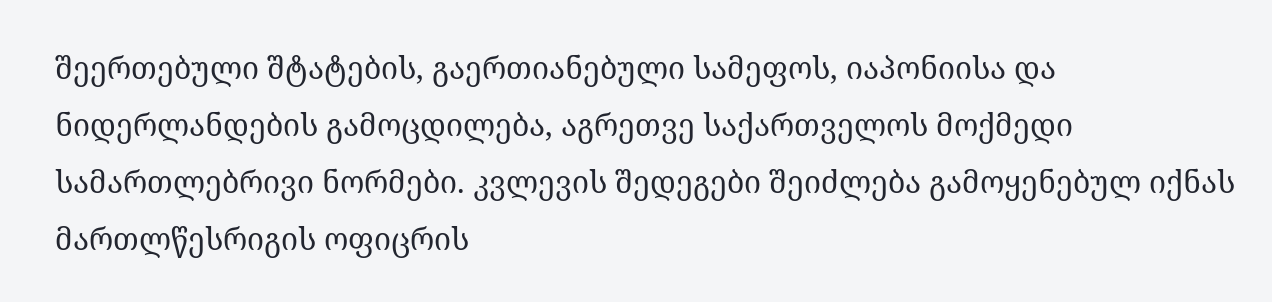შეერთებული შტატების, გაერთიანებული სამეფოს, იაპონიისა და ნიდერლანდების გამოცდილება, აგრეთვე საქართველოს მოქმედი სამართლებრივი ნორმები. კვლევის შედეგები შეიძლება გამოყენებულ იქნას მართლწესრიგის ოფიცრის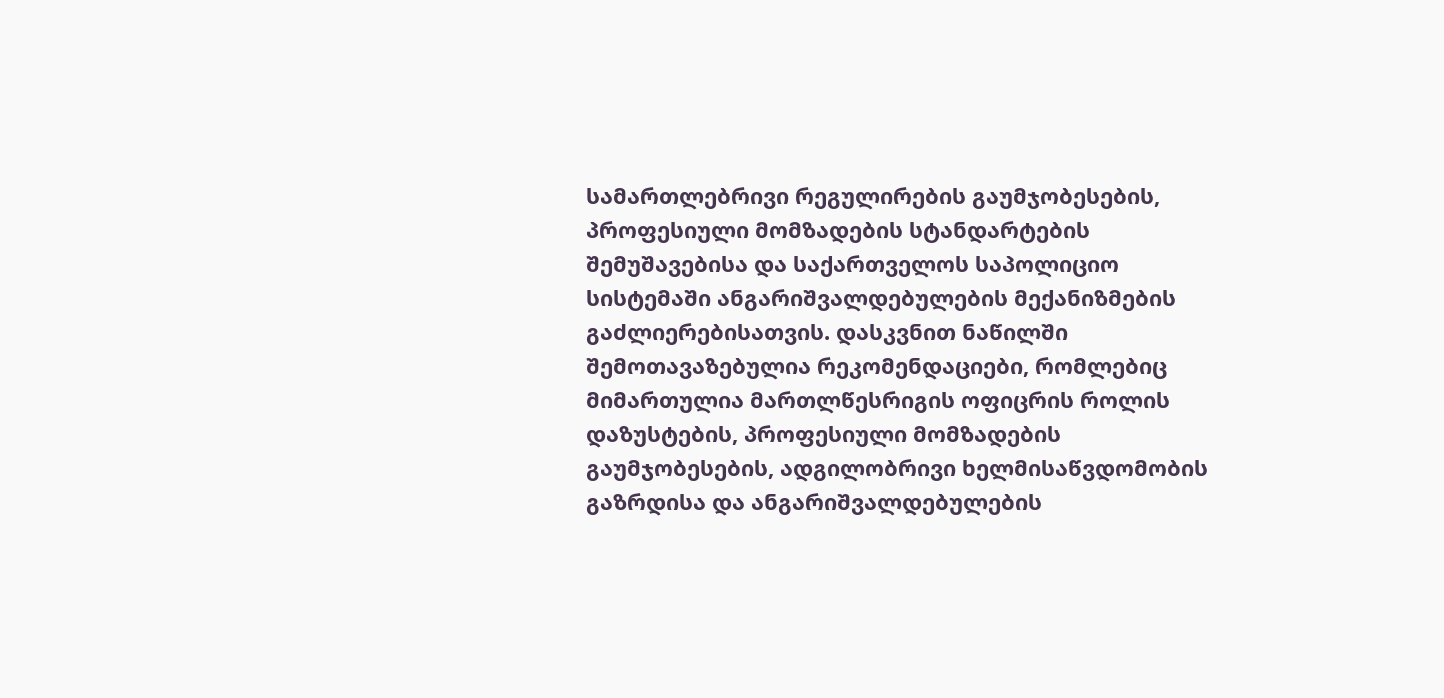სამართლებრივი რეგულირების გაუმჯობესების, პროფესიული მომზადების სტანდარტების შემუშავებისა და საქართველოს საპოლიციო სისტემაში ანგარიშვალდებულების მექანიზმების გაძლიერებისათვის. დასკვნით ნაწილში შემოთავაზებულია რეკომენდაციები, რომლებიც მიმართულია მართლწესრიგის ოფიცრის როლის დაზუსტების, პროფესიული მომზადების გაუმჯობესების, ადგილობრივი ხელმისაწვდომობის გაზრდისა და ანგარიშვალდებულების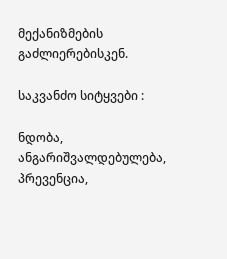მექანიზმების გაძლიერებისკენ.

საკვანძო სიტყვები :

ნდობა, ანგარიშვალდებულება, პრევენცია,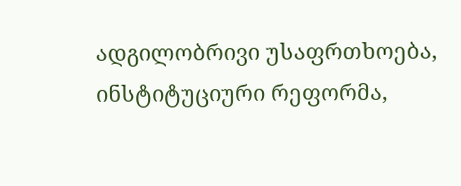ადგილობრივი უსაფრთხოება, ინსტიტუციური რეფორმა,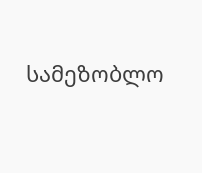სამეზობლო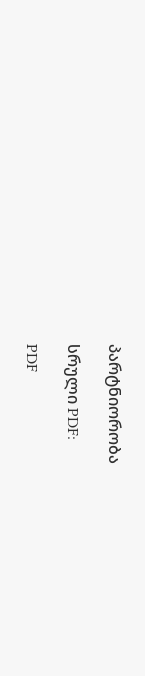პარტნიორობა

სრული PDF:

PDF